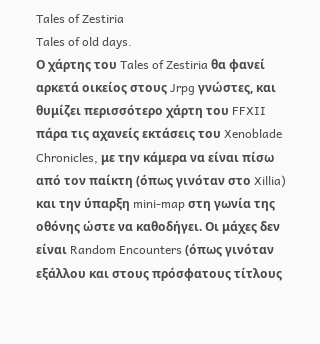Tales of Zestiria
Tales of old days.
Ο χάρτης του Tales of Zestiria θα φανεί αρκετά οικείος στους Jrpg γνώστες, και θυμίζει περισσότερο χάρτη του FFXII πάρα τις αχανείς εκτάσεις του Xenoblade Chronicles, με την κάμερα να είναι πίσω από τον παίκτη (όπως γινόταν στο Xillia) και την ύπαρξη mini-map στη γωνία της οθόνης ώστε να καθοδήγει. Oι μάχες δεν είναι Random Encounters (όπως γινόταν εξάλλου και στους πρόσφατους τίτλους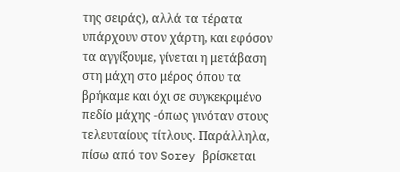της σειράς), αλλά τα τέρατα υπάρχουν στον χάρτη, και εφόσον τα αγγίξουμε, γίνεται η μετάβαση στη μάχη στο μέρος όπου τα βρήκαμε και όχι σε συγκεκριμένο πεδίο μάχης -όπως γινόταν στους τελευταίους τίτλους. Παράλληλα, πίσω από τον Sorey βρίσκεται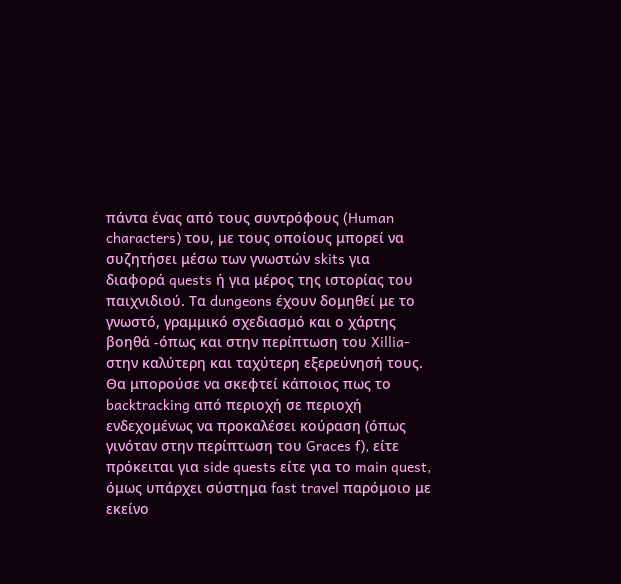πάντα ένας από τους συντρόφους (Human characters) του, με τους οποίους μπορεί να συζητήσει μέσω των γνωστών skits για διαφορά quests ή για μέρος της ιστορίας του παιχνιδιού. Τα dungeons έχουν δομηθεί με το γνωστό, γραμμικό σχεδιασμό και ο χάρτης βοηθά -όπως και στην περίπτωση του Xillia- στην καλύτερη και ταχύτερη εξερεύνησή τους.
Θα μπορούσε να σκεφτεί κάποιος πως το backtracking από περιοχή σε περιοχή ενδεχομένως να προκαλέσει κούραση (όπως γινόταν στην περίπτωση του Graces f), είτε πρόκειται για side quests είτε για το main quest, όμως υπάρχει σύστημα fast travel παρόμοιο με εκείνο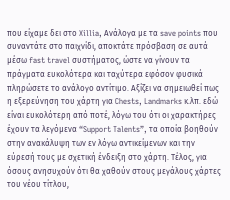που είχαμε δει στο Xillia, Ανάλογα με τα save points που συναντάτε στο παιχνίδι, αποκτάτε πρόσβαση σε αυτά μέσω fast travel συστήματος, ώστε να γίνουν τα πράγματα ευκολότερα και ταχύτερα εφόσον φυσικά πληρώσετε το ανάλογο αντίτιμο. Αξίζει να σημειωθεί πως η εξερεύνηση του χάρτη για Chests, Landmarks κ.λπ. εδώ είναι ευκολότερη από ποτέ, λόγω του ότι οι χαρακτήρες έχουν τα λεγόμενα “Support Talents”, τα οποία βοηθούν στην ανακάλυψη των εν λόγω αντικείμενων και την εύρεσή τους με σχετική ένδειξη στο χάρτη. Τέλος, για όσους ανησυχούν ότι θα χαθούν στους μεγάλους χάρτες του νέου τίτλου,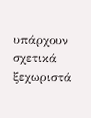υπάρχουν σχετικά ξεχωριστά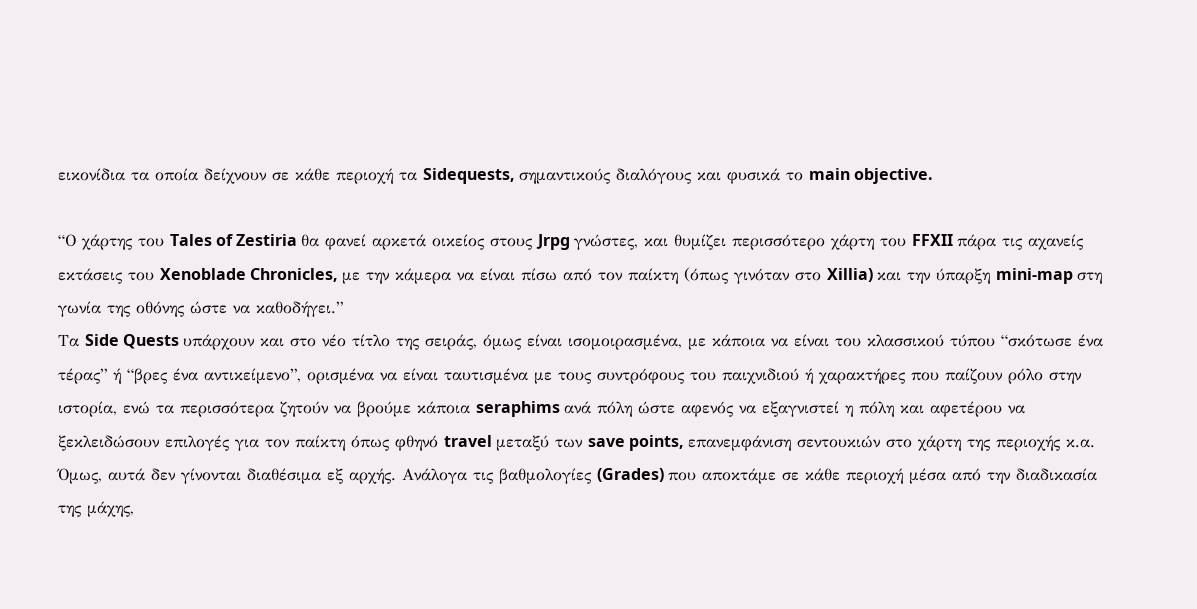εικονίδια τα οποία δείχνουν σε κάθε περιοχή τα Sidequests, σημαντικούς διαλόγους και φυσικά το main objective.

“Ο χάρτης του Tales of Zestiria θα φανεί αρκετά οικείος στους Jrpg γνώστες, και θυμίζει περισσότερο χάρτη του FFXII πάρα τις αχανείς εκτάσεις του Xenoblade Chronicles, με την κάμερα να είναι πίσω από τον παίκτη (όπως γινόταν στο Xillia) και την ύπαρξη mini-map στη γωνία της οθόνης ώστε να καθοδήγει.”
Τα Side Quests υπάρχουν και στο νέο τίτλο της σειράς, όμως είναι ισομοιρασμένα, με κάποια να είναι του κλασσικού τύπου “σκότωσε ένα τέρας” ή “βρες ένα αντικείμενο”, ορισμένα να είναι ταυτισμένα με τους συντρόφους του παιχνιδιού ή χαρακτήρες που παίζουν ρόλο στην ιστορία, ενώ τα περισσότερα ζητούν να βρούμε κάποια seraphims ανά πόλη ώστε αφενός να εξαγνιστεί η πόλη και αφετέρου να ξεκλειδώσουν επιλογές για τον παίκτη όπως φθηνό travel μεταξύ των save points, επανεμφάνιση σεντουκιών στο χάρτη της περιοχής κ.α. Όμως, αυτά δεν γίνονται διαθέσιμα εξ αρχής. Aνάλογα τις βαθμολογίες (Grades) που αποκτάμε σε κάθε περιοχή μέσα από την διαδικασία της μάχης,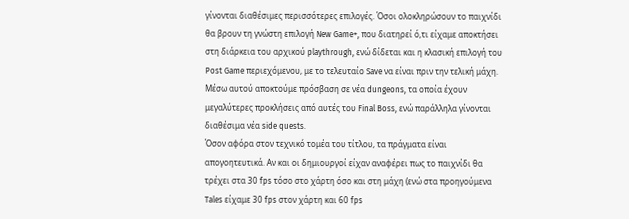γίνονται διαθέσιμες περισσότερες επιλογές. Όσοι ολοκληρώσουν το παιχνίδι θα βρουν τη γνώστη επιλογή New Game+, που διατηρεί ό,τι είχαμε αποκτήσει στη διάρκεια του αρχικού playthrough, ενώ δίδεται και η κλασική επιλογή του Post Game περιεχόμενου, με το τελευταίο Save να είναι πριν την τελική μάχη. Μέσω αυτού αποκτούμε πρόσβαση σε νέα dungeons, τα οποία έχουν μεγαλύτερες προκλήσεις από αυτές του Final Boss, ενώ παράλληλα γίνονται διαθέσιμα νέα side quests.
Όσον αφόρα στον τεχνικό τομέα του τίτλου, τα πράγματα είναι απογοητευτικά. Αν και οι δημιουργοί είχαν αναφέρει πως το παιχνίδι θα τρέχει στα 30 fps τόσο στο χάρτη όσο και στη μάχη (ενώ στα προηγούμενα Tales είχαμε 30 fps στον χάρτη και 60 fps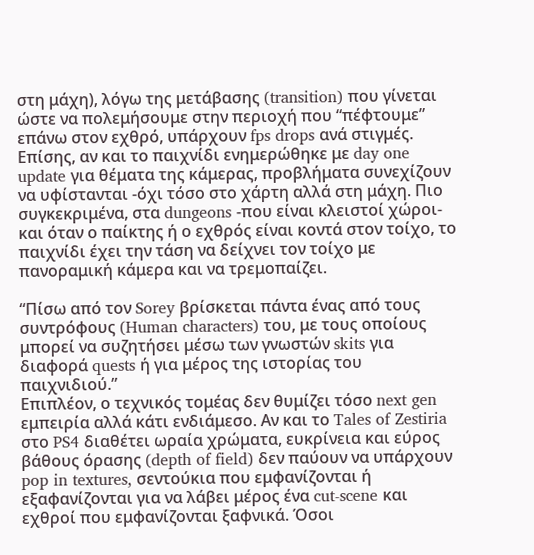στη μάχη), λόγω της μετάβασης (transition) που γίνεται ώστε να πολεμήσουμε στην περιοχή που “πέφτουμε” επάνω στον εχθρό, υπάρχουν fps drops ανά στιγμές. Επίσης, αν και το παιχνίδι ενημερώθηκε με day one update για θέματα της κάμερας, προβλήματα συνεχίζουν να υφίστανται -όχι τόσο στο χάρτη αλλά στη μάχη. Πιο συγκεκριμένα, στα dungeons -που είναι κλειστοί χώροι- και όταν ο παίκτης ή ο εχθρός είναι κοντά στον τοίχο, το παιχνίδι έχει την τάση να δείχνει τον τοίχο με πανοραμική κάμερα και να τρεμοπαίζει.

“Πίσω από τον Sorey βρίσκεται πάντα ένας από τους συντρόφους (Human characters) του, με τους οποίους μπορεί να συζητήσει μέσω των γνωστών skits για διαφορά quests ή για μέρος της ιστορίας του παιχνιδιού.”
Επιπλέον, ο τεχνικός τομέας δεν θυμίζει τόσο next gen εμπειρία αλλά κάτι ενδιάμεσο. Αν και το Tales of Zestiria στο PS4 διαθέτει ωραία χρώματα, ευκρίνεια και εύρος βάθους όρασης (depth of field) δεν παύουν να υπάρχουν pop in textures, σεντούκια που εμφανίζονται ή εξαφανίζονται για να λάβει μέρος ένα cut-scene και εχθροί που εμφανίζονται ξαφνικά. Όσοι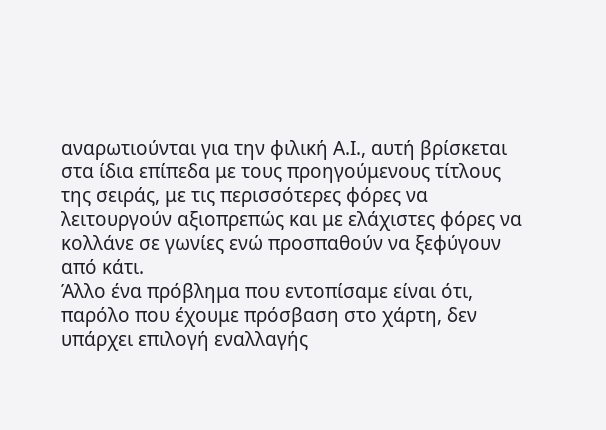αναρωτιούνται για την φιλική Α.Ι., αυτή βρίσκεται στα ίδια επίπεδα με τους προηγούμενους τίτλους της σειράς, με τις περισσότερες φόρες να λειτουργούν αξιοπρεπώς και με ελάχιστες φόρες να κολλάνε σε γωνίες ενώ προσπαθούν να ξεφύγουν από κάτι.
Άλλο ένα πρόβλημα που εντοπίσαμε είναι ότι, παρόλο που έχουμε πρόσβαση στο χάρτη, δεν υπάρχει επιλογή εναλλαγής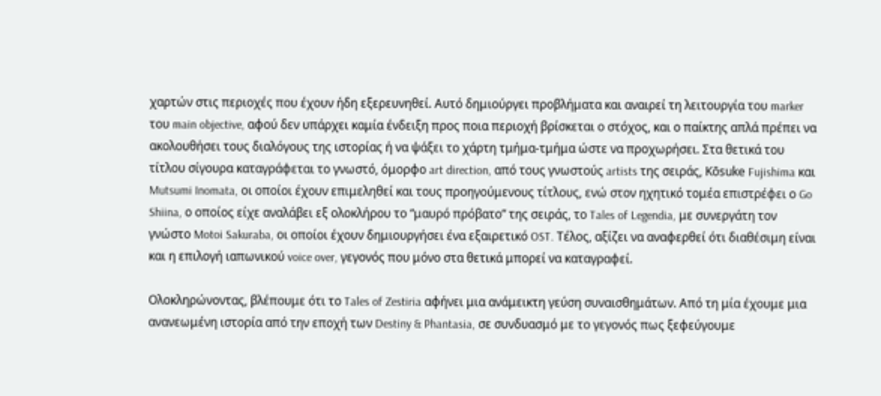χαρτών στις περιοχές που έχουν ήδη εξερευνηθεί. Αυτό δημιούργει προβλήματα και αναιρεί τη λειτουργία του marker του main objective, αφού δεν υπάρχει καμία ένδειξη προς ποια περιοχή βρίσκεται ο στόχος, και ο παίκτης απλά πρέπει να ακολουθήσει τους διαλόγους της ιστορίας ή να ψάξει το χάρτη τμήμα-τμήμα ώστε να προχωρήσει. Στα θετικά του τίτλου σίγουρα καταγράφεται το γνωστό, όμορφο art direction, από τους γνωστούς artists της σειράς, Kōsuke Fujishima και Mutsumi Inomata, οι οποίοι έχουν επιμεληθεί και τους προηγούμενους τίτλους, ενώ στον ηχητικό τομέα επιστρέφει ο Go Shiina, ο οποίος είχε αναλάβει εξ ολοκλήρου το “μαυρό πρόβατο” της σειράς, το Tales of Legendia, με συνεργάτη τον γνώστο Motoi Sakuraba, οι οποίοι έχουν δημιουργήσει ένα εξαιρετικό OST. Τέλος, αξίζει να αναφερθεί ότι διαθέσιμη είναι και η επιλογή ιαπωνικού voice over, γεγονός που μόνο στα θετικά μπορεί να καταγραφεί.

Ολοκληρώνοντας, βλέπουμε ότι το Tales of Zestiria αφήνει μια ανάμεικτη γεύση συναισθημάτων. Από τη μία έχουμε μια ανανεωμένη ιστορία από την εποχή των Destiny & Phantasia, σε συνδυασμό με το γεγονός πως ξεφεύγουμε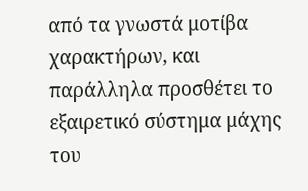από τα γνωστά μοτίβα χαρακτήρων, και παράλληλα προσθέτει το εξαιρετικό σύστημα μάχης του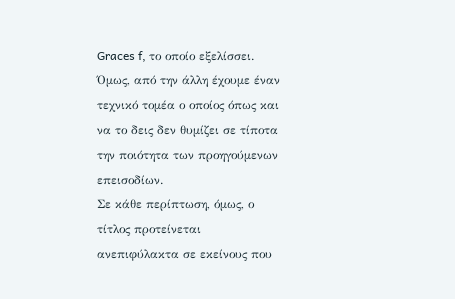Graces f, το οποίο εξελίσσει. Όμως, από την άλλη έχουμε έναν τεχνικό τομέα ο οποίος όπως και να το δεις δεν θυμίζει σε τίποτα την ποιότητα των προηγούμενων επεισοδίων.
Σε κάθε περίπτωση, όμως, ο τίτλος προτείνεται ανεπιφύλακτα σε εκείνους που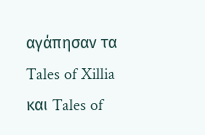αγάπησαν τα Tales of Xillia και Tales of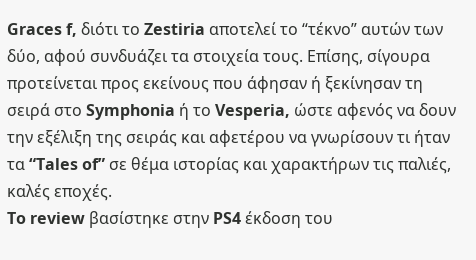Graces f, διότι το Zestiria αποτελεί το “τέκνο” αυτών των δύο, αφού συνδυάζει τα στοιχεία τους. Επίσης, σίγουρα προτείνεται προς εκείνους που άφησαν ή ξεκίνησαν τη σειρά στο Symphonia ή το Vesperia, ώστε αφενός να δουν την εξέλιξη της σειράς και αφετέρου να γνωρίσουν τι ήταν τα “Tales of” σε θέμα ιστορίας και χαρακτήρων τις παλιές, καλές εποχές.
To review βασίστηκε στην PS4 έκδοση του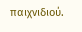παιχνιδιού.